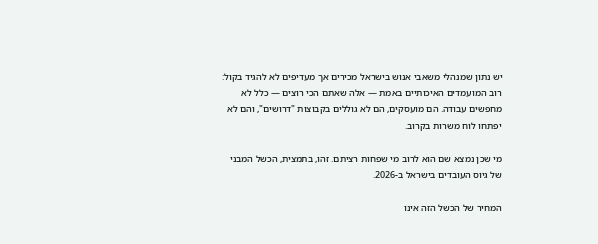יש נתון שמנהלי משאבי אנוש בישראל מכירים אך מעדיפים לא להגיד בקול: רוב המועמדים האיכותיים באמת — אלה שאתם הכי רוצים — כלל לא מחפשים עבודה. הם מועסקים, הם לא גוללים בקבוצות "דרושים", והם לא יפתחו לוח משרות בקרוב.

מי שכן נמצא שם הוא לרוב מי שפחות רציתם. זהו, בתמצית, הכשל המבני של גיוס העובדים בישראל ב-2026.

המחיר של הכשל הזה אינו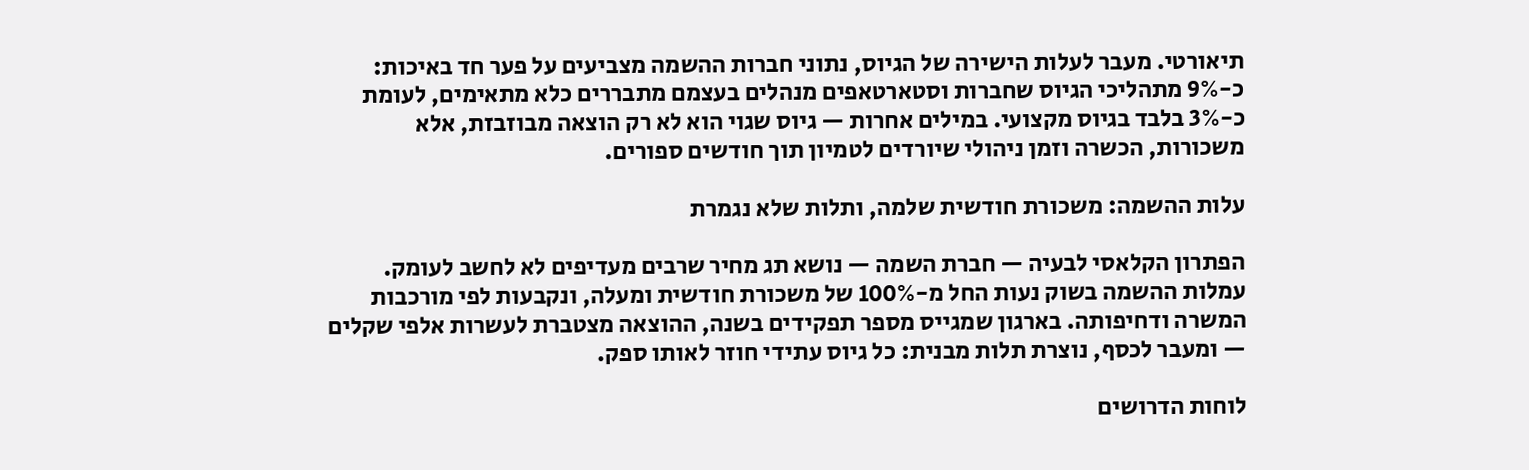תיאורטי. מעבר לעלות הישירה של הגיוס, נתוני חברות ההשמה מצביעים על פער חד באיכות: כ-9% מתהליכי הגיוס שחברות וסטארטאפים מנהלים בעצמם מתבררים כלא מתאימים, לעומת כ-3% בלבד בגיוס מקצועי. במילים אחרות — גיוס שגוי הוא לא רק הוצאה מבוזבזת, אלא משכורות, הכשרה וזמן ניהולי שיורדים לטמיון תוך חודשים ספורים.

עלות ההשמה: משכורת חודשית שלמה, ותלות שלא נגמרת

הפתרון הקלאסי לבעיה — חברת השמה — נושא תג מחיר שרבים מעדיפים לא לחשב לעומק. עמלות ההשמה בשוק נעות החל מ-100% של משכורת חודשית ומעלה, ונקבעות לפי מורכבות המשרה ודחיפותה. בארגון שמגייס מספר תפקידים בשנה, ההוצאה מצטברת לעשרות אלפי שקלים — ומעבר לכסף, נוצרת תלות מבנית: כל גיוס עתידי חוזר לאותו ספק.

לוחות הדרושים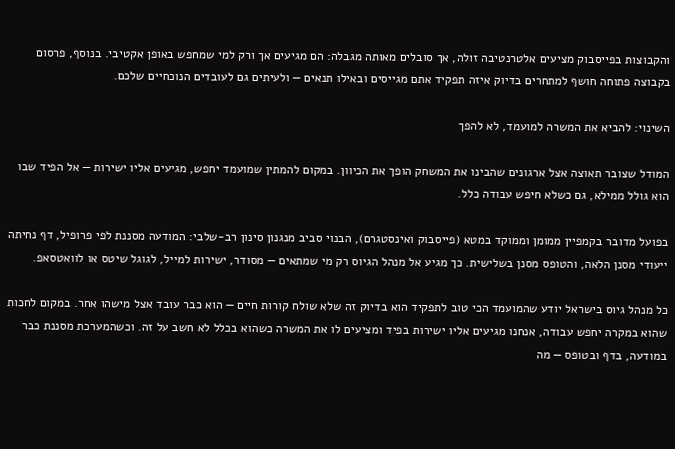והקבוצות בפייסבוק מציעים אלטרנטיבה זולה, אך סובלים מאותה מגבלה: הם מגיעים אך ורק למי שמחפש באופן אקטיבי. בנוסף, פרסום בקבוצה פתוחה חושף למתחרים בדיוק איזה תפקיד אתם מגייסים ובאילו תנאים — ולעיתים גם לעובדים הנוכחיים שלכם.

השינוי: להביא את המשרה למועמד, לא להפך

המודל שצובר תאוצה אצל ארגונים שהבינו את המשחק הופך את הכיוון. במקום להמתין שמועמד יחפש, מגיעים אליו ישירות — אל הפיד שבו הוא גולל ממילא, גם כשלא חיפש עבודה כלל.

בפועל מדובר בקמפיין ממומן וממוקד במטא (פייסבוק ואינסטגרם), הבנוי סביב מנגנון סינון רב-שלבי: המודעה מסננת לפי פרופיל, דף נחיתה ייעודי מסנן הלאה, והטופס מסנן בשלישית. כך מגיע אל מנהל הגיוס רק מי שמתאים — מסודר, ישירות למייל, לגוגל שיטס או לוואטסאפ.

כל מנהל גיוס בישראל יודע שהמועמד הכי טוב לתפקיד הוא בדיוק זה שלא שולח קורות חיים — הוא כבר עובד אצל מישהו אחר. במקום לחכות שהוא במקרה יחפש עבודה, אנחנו מגיעים אליו ישירות בפיד ומציעים לו את המשרה כשהוא בכלל לא חשב על זה. וכשהמערכת מסננת כבר במודעה, בדף ובטופס — מה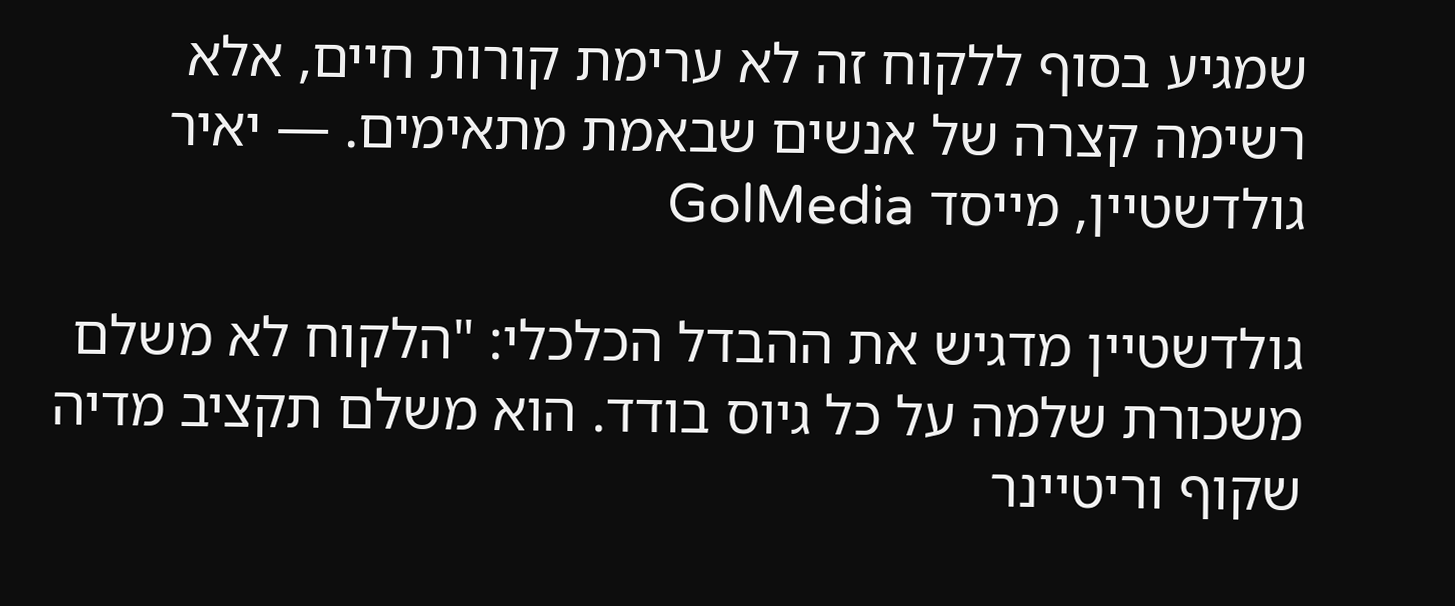שמגיע בסוף ללקוח זה לא ערימת קורות חיים, אלא רשימה קצרה של אנשים שבאמת מתאימים. — יאיר גולדשטיין, מייסד GolMedia

גולדשטיין מדגיש את ההבדל הכלכלי: "הלקוח לא משלם משכורת שלמה על כל גיוס בודד. הוא משלם תקציב מדיה שקוף וריטיינר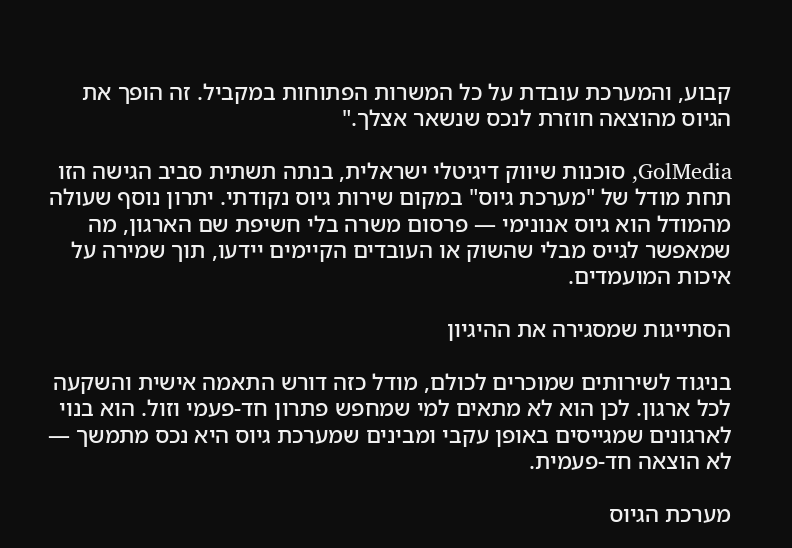קבוע, והמערכת עובדת על כל המשרות הפתוחות במקביל. זה הופך את הגיוס מהוצאה חוזרת לנכס שנשאר אצלך."

GolMedia, סוכנות שיווק דיגיטלי ישראלית, בנתה תשתית סביב הגישה הזו תחת מודל של "מערכת גיוס" במקום שירות גיוס נקודתי. יתרון נוסף שעולה מהמודל הוא גיוס אנונימי — פרסום משרה בלי חשיפת שם הארגון, מה שמאפשר לגייס מבלי שהשוק או העובדים הקיימים יידעו, תוך שמירה על איכות המועמדים.

הסתייגות שמסגירה את ההיגיון

בניגוד לשירותים שמוכרים לכולם, מודל כזה דורש התאמה אישית והשקעה לכל ארגון. לכן הוא לא מתאים למי שמחפש פתרון חד-פעמי וזול. הוא בנוי לארגונים שמגייסים באופן עקבי ומבינים שמערכת גיוס היא נכס מתמשך — לא הוצאה חד-פעמית.

מערכת הגיוס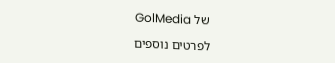של GolMedia

לפרטים נוספים